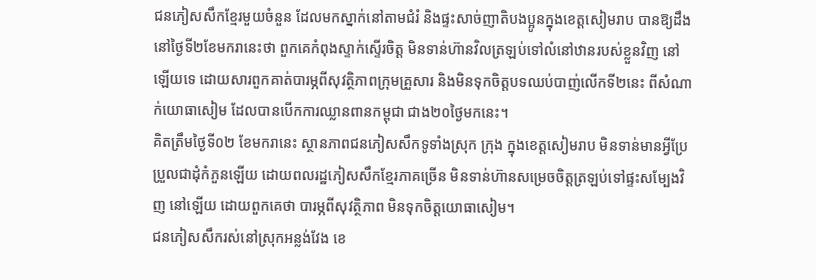ជនភៀសសឹកខ្មែរមួយចំនួន ដែលមកស្នាក់នៅតាមជំរំ និងផ្ទះសាច់ញាតិបងប្អូនក្នុងខេត្តសៀមរាប បានឱ្យដឹងនៅថ្ងៃទី២ខែមករានេះថា ពួកគេកំពុងស្ទាក់ស្ទើរចិត្ត មិនទាន់ហ៊ានវិលត្រឡប់ទៅលំនៅឋានរបស់ខ្លួនវិញ នៅឡើយទេ ដោយសារពួកគាត់បារម្ភពីសុវត្ថិភាពក្រុមគ្រួសារ និងមិនទុកចិត្តបទឈប់បាញ់លើកទី២នេះ ពីសំណាក់យោធាសៀម ដែលបានបើកការឈ្លានពានកម្ពុជា ជាង២០ថ្ងៃមកនេះ។
គិតត្រឹមថ្ងៃទី០២ ខែមករានេះ ស្ថានភាពជនភៀសសឹកទូទាំងស្រុក ក្រុង ក្នុងខេត្តសៀមរាប មិនទាន់មានអ្វីប្រែប្រួលជាដុំកំភួនឡើយ ដោយពលរដ្ឋភៀសសឹកខ្មែរភាគច្រើន មិនទាន់ហ៊ានសម្រេចចិត្តត្រឡប់ទៅផ្ទះសម្បែងវិញ នៅឡើយ ដោយពួកគេថា បារម្ភពីសុវត្ថិភាព មិនទុកចិត្តយោធាសៀម។
ជនភៀសសឹករស់នៅស្រុកអន្លង់វែង ខេ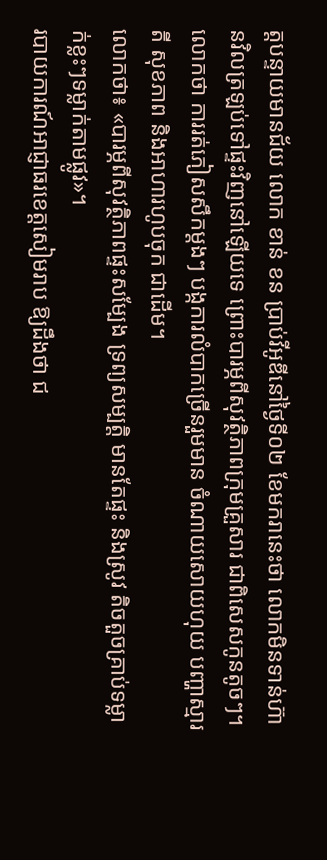ត្តបន្ទាយមានជ័យ លោក ខាន់ ខន ប្រាប់វីអូឌីនៅថ្ងៃទី០២ ខែមករានេះថា លោកមិនទាន់ហ៊ានវិលត្រឡប់ទៅផ្ទះវិញនៅឡើយទេ ព្រោះបារម្ភពីសុវត្ថិភាពក្រុមគ្រួសារ ជាពិសេសកូនតូចៗ។
លោកថា ការរត់ភៀសសឹកម្តងៗ បង្កការលំបាកច្រើនរួមមាន ចំណាយសោយហុយ បញ្ហាស្មារតី សុខភាព និងអាហារហូបចុក ជាដើម។
លោកថា៖ «បារម្ភពីសុវត្ថិភាពផ្ទះសម្បែង ទ្រព្យសម្បត្តិ មានតែផ្ទះ និងស្រូវ តិចតួចគ្រាប់ទម្លាក់ខ្លះៗទម្លាក់តាមផ្លូវ»។
របាយការណ៍អាជ្ញាធរខេត្តសៀមរាប ឱ្យដឹងថា ជ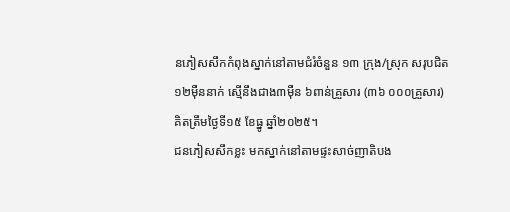នភៀសសឹកកំពុងស្នាក់នៅតាមជំរំចំនួន ១៣ ក្រុង/ស្រុក សរុបជិត១២ម៉ឺននាក់ ស្មើនឹងជាង៣ម៉ឺន ៦ពាន់គ្រួសារ (៣៦ ០០០គ្រួសារ) គិតត្រឹមថ្ងៃទី១៥ ខែធ្នូ ឆ្នាំ២០២៥។
ជនភៀសសឹកខ្លះ មកស្នាក់នៅតាមផ្ទះសាច់ញាតិបង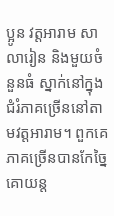ប្អូន វត្តអារាម សាលារៀន និងមួយចំនួនធំ ស្នាក់នៅក្នុងជំរំភាគច្រើននៅតាមវត្តអារាម។ ពួកគេភាគច្រើនបានកែច្នៃគោយន្ត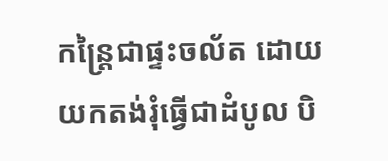កន្ត្រៃជាផ្ទះចល័ត ដោយយកតង់រុំធ្វើជាដំបូល បិ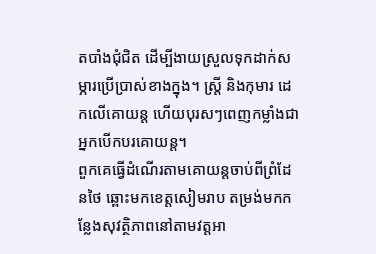តបាំងជុំជិត ដើម្បីងាយស្រួលទុកដាក់សម្ភារប្រើប្រាស់ខាងក្នុង។ ស្ត្រី និងកុមារ ដេកលើគោយន្ត ហើយបុរសៗពេញកម្លាំងជាអ្នកបើកបរគោយន្ត។
ពួកគេធ្វើដំណើរតាមគោយន្តចាប់ពីព្រំដែនថៃ ឆ្ពោះមកខេត្តសៀមរាប តម្រង់មកកន្លែងសុវត្ថិភាពនៅតាមវត្តអា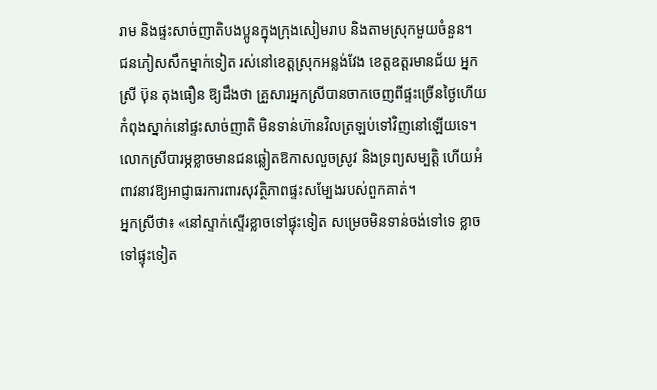រាម និងផ្ទះសាច់ញាតិបងប្អូនក្នុងក្រុងសៀមរាប និងតាមស្រុកមួយចំនួន។
ជនភៀសសឹកម្នាក់ទៀត រស់នៅខេត្តស្រុកអន្លង់វែង ខេត្តឧត្តរមានជ័យ អ្នកស្រី ប៊ុន តុងធឿន ឱ្យដឹងថា គ្រួសារអ្នកស្រីបានចាកចេញពីផ្ទះច្រើនថ្ងៃហើយ កំពុងស្នាក់នៅផ្ទះសាច់ញាតិ មិនទាន់ហ៊ានវិលត្រឡប់ទៅវិញនៅឡើយទេ។
លោកស្រីបារម្ភខ្លាចមានជនឆ្លៀតឱកាសលួចស្រូវ និងទ្រព្យសម្បត្តិ ហើយអំពាវនាវឱ្យអាជ្ញាធរការពារសុវត្ថិភាពផ្ទះសម្បែងរបស់ពួកគាត់។
អ្នកស្រីថា៖ «នៅស្ទាក់ស្ទើរខ្លាចទៅផ្ទុះទៀត សម្រេចមិនទាន់ចង់ទៅទេ ខ្លាចទៅផ្ទុះទៀត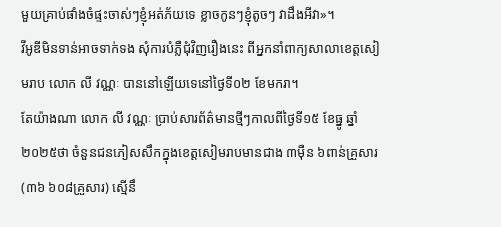មួយគ្រាប់ផាំងចំផ្ទះចាស់ៗខ្ញុំអត់ភ័យទេ ខ្លាចកូនៗខ្ញុំតូចៗ វាដឹងអីវា»។
វីអូឌីមិនទាន់អាចទាក់ទង សុំការបំភ្លឺជុំវិញរឿងនេះ ពីអ្នកនាំពាក្យសាលាខេត្តសៀមរាប លោក លី វណ្ណៈ បាននៅឡើយទេនៅថ្ងៃទី០២ ខែមករា។
តែយ៉ាងណា លោក លី វណ្ណៈ ប្រាប់សារព័ត៌មានថ្មីៗកាលពីថ្ងៃទី១៥ ខែធ្នូ ឆ្នាំ២០២៥ថា ចំនួនជនភៀសសឹកក្នុងខេត្តសៀមរាបមានជាង ៣ម៉ឺន ៦ពាន់គ្រួសារ (៣៦ ៦០៨គ្រួសារ) ស្មើនឹ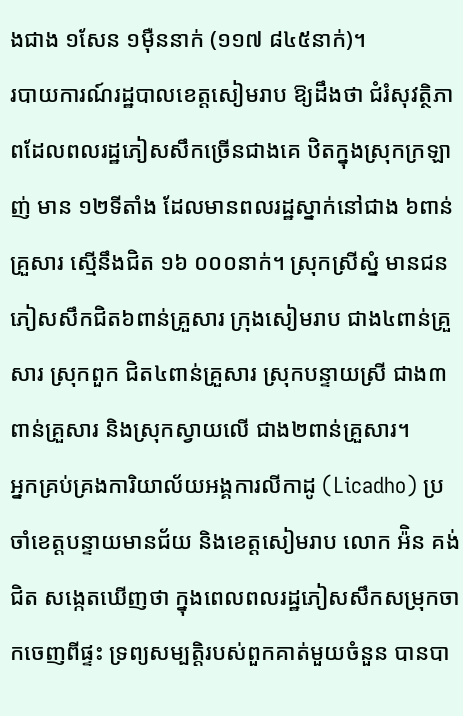ងជាង ១សែន ១ម៉ឺននាក់ (១១៧ ៨៤៥នាក់)។
របាយការណ៍រដ្ឋបាលខេត្តសៀមរាប ឱ្យដឹងថា ជំរំសុវត្ថិភាពដែលពលរដ្ឋភៀសសឹកច្រើនជាងគេ ឋិតក្នុងស្រុកក្រឡាញ់ មាន ១២ទីតាំង ដែលមានពលរដ្ឋស្នាក់នៅជាង ៦ពាន់គ្រួសារ ស្មើនឹងជិត ១៦ ០០០នាក់។ ស្រុកស្រីស្នំ មានជនភៀសសឹកជិត៦ពាន់គ្រួសារ ក្រុងសៀមរាប ជាង៤ពាន់គ្រួសារ ស្រុកពួក ជិត៤ពាន់គ្រួសារ ស្រុកបន្ទាយស្រី ជាង៣ពាន់គ្រួសារ និងស្រុកស្វាយលើ ជាង២ពាន់គ្រួសារ។
អ្នកគ្រប់គ្រងការិយាល័យអង្គការលីកាដូ (Licadho) ប្រចាំខេត្តបន្ទាយមានជ័យ និងខេត្តសៀមរាប លោក អ៉ិន គង់ជិត សង្កេតឃើញថា ក្នុងពេលពលរដ្ឋភៀសសឹកសម្រុកចាកចេញពីផ្ទះ ទ្រព្យសម្បត្តិរបស់ពួកគាត់មួយចំនួន បានបា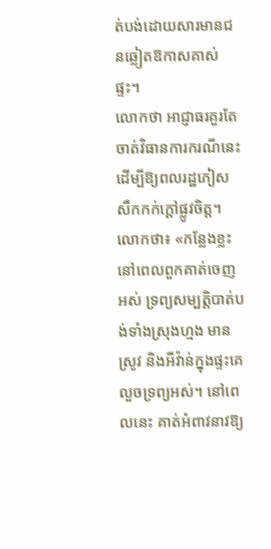ត់បង់ដោយសារមានជនឆ្លៀតឱកាសគាស់ផ្ទះ។
លោកថា អាជ្ញាធរគួរតែចាត់វិធានការករណីនេះ ដើម្បីឱ្យពលរដ្ឋភៀសសឹកកក់ក្ដៅផ្លូវចិត្ត។
លោកថា៖ «កន្លែងខ្លះនៅពេលពួកគាត់ចេញអស់ ទ្រព្យសម្បត្តិបាត់បង់ទាំងស្រុងហ្មង មានស្រូវ និងអីវ៉ាន់ក្នុងផ្ទះគេលួចទ្រព្យអស់។ នៅពេលនេះ គាត់អំពាវនាវឱ្យ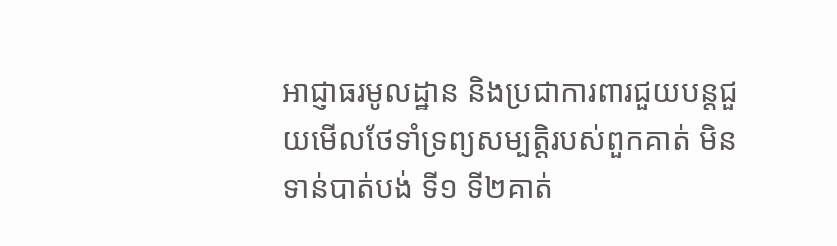អាជ្ញាធរមូលដ្ឋាន និងប្រជាការពារជួយបន្តជួយមើលថែទាំទ្រព្យសម្បត្តិរបស់ពួកគាត់ មិនទាន់បាត់បង់ ទី១ ទី២គាត់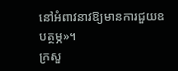នៅអំពាវនាវឱ្យមានការជួយឧបត្ថម្ភ»។
ក្រសួ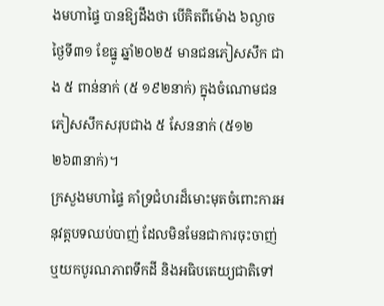ងមហាផ្ទៃ បានឱ្យដឹងថា បើគិតពីម៉ោង ៦ល្ងាច ថ្ងៃទី៣១ ខែធ្នូ ឆ្នាំ២០២៥ មានជនភៀសសឹក ជាង ៥ ពាន់នាក់ (៥ ១៩២នាក់) ក្នុងចំណោមជនភៀសសឹកសរុបជាង ៥ សែននាក់ (៥១២ ២៦៣នាក់)។
ក្រសួងមហាផ្ទៃ គាំទ្រជំហរដ៏មោះមុតចំពោះការអនុវត្តបទឈប់បាញ់ ដែលមិនមែនជាការចុះចាញ់ ឬយកបូរណភាពទឹកដី និងអធិបតេយ្យជាតិទៅ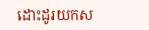ដោះដូរយកស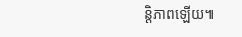ន្តិភាពឡើយ៕